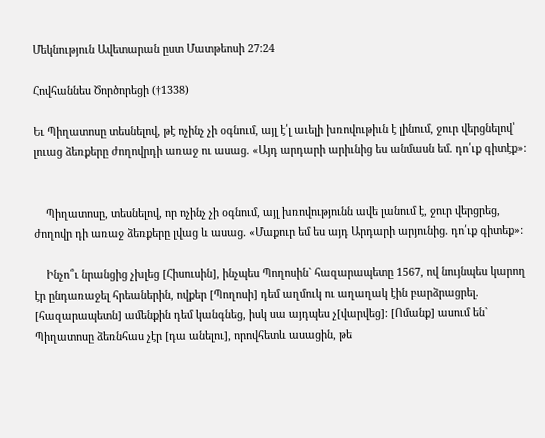Մեկնություն Ավետարան ըստ Մատթեոսի 27:24

Հովհաննես Ծործորեցի (†1338)

Եւ Պիղատոսը տեսնելով, թէ ոչինչ չի օգնում, այլ է՛լ աւելի խռովութիւն է լինում, ջուր վերցնելով՝ լուաց ձեռքերը ժողովրդի առաջ ու ասաց. «Այդ արդարի արիւնից ես անմասն եմ. դո՛ւք գիտէք»:


    Պիղատոսը, տեսնելով, որ ոչինչ չի օգնում, այլ խռովությունն ավե լանում է, ջուր վերցրեց, ժողովր դի առաջ ձեռքերը լվաց և ասաց. «Մաքուր եմ ես այդ Արդարի արյունից. դո՛ւք գիտեք»:

    Ինչո՞ւ նրանցից չխլեց [Հիսուսին], ինչպես Պողոսին` հազարապետը 1567, ով նույնպես կարող էր ընդառաջել հրեաներին, ովքեր [Պողոսի] դեմ աղմուկ ու աղաղակ էին բարձրացրել. [հազարապետն] ամենքին դեմ կանգնեց, իսկ սա այդպես չ[վարվեց]: [Ոմանք] ասում են` Պիղատոսը ձեռնհաս չէր [դա անելու], որովհետև ասացին, թե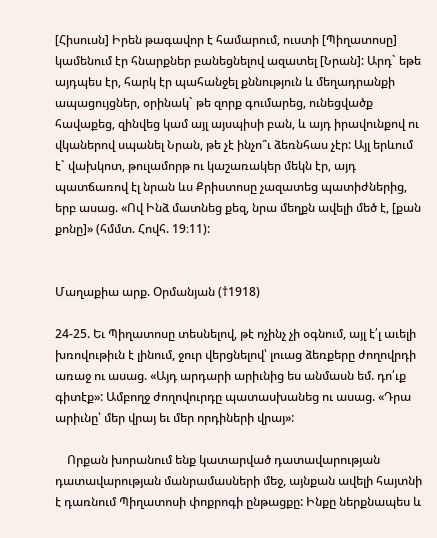[Հիսուսն] Իրեն թագավոր է համարում, ուստի [Պիղատոսը] կամենում էր հնարքներ բանեցնելով ազատել [Նրան]: Արդ` եթե այդպես էր, հարկ էր պահանջել քննություն և մեղադրանքի ապացույցներ, օրինակ` թե զորք գումարեց, ունեցվածք հավաքեց, զինվեց կամ այլ այսպիսի բան, և այդ իրավունքով ու վկաներով սպանել Նրան, թե չէ ինչո՞ւ ձեռնհաս չէր: Այլ երևում է` վախկոտ, թուլամորթ ու կաշառակեր մեկն էր, այդ պատճառով էլ նրան ևս Քրիստոսը չազատեց պատիժներից, երբ ասաց. «Ով Ինձ մատնեց քեզ, նրա մեղքն ավելի մեծ է, [քան քոնը]» (հմմտ. Հովհ. 19։11):


Մաղաքիա արք. Օրմանյան (†1918)

24-25. Եւ Պիղատոսը տեսնելով, թէ ոչինչ չի օգնում, այլ է՛լ աւելի խռովութիւն է լինում, ջուր վերցնելով՝ լուաց ձեռքերը ժողովրդի առաջ ու ասաց. «Այդ արդարի արիւնից ես անմասն եմ. դո՛ւք գիտէք»: Ամբողջ ժողովուրդը պատասխանեց ու ասաց. «Դրա արիւնը՝ մեր վրայ եւ մեր որդիների վրայ»:

    Որքան խորանում ենք կատարված դատավարության դատավարության մանրամասների մեջ, այնքան ավելի հայտնի է դառնում Պիղատոսի փոքրոգի ընթացքը: Ինքը ներքնապես և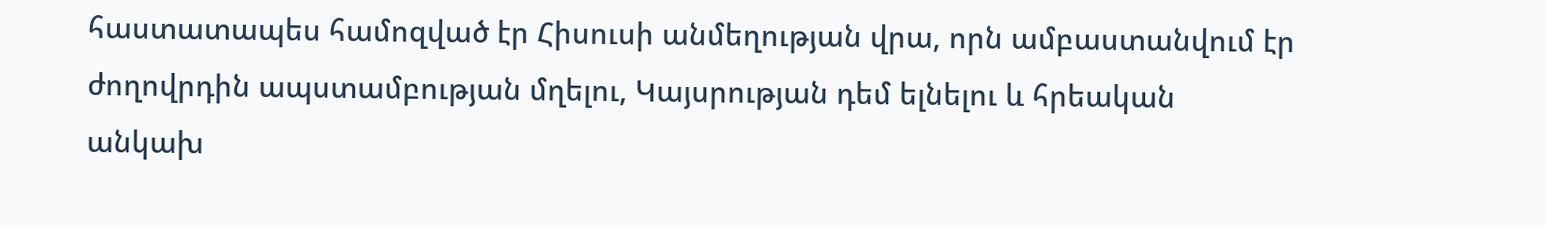հաստատապես համոզված էր Հիսուսի անմեղության վրա, որն ամբաստանվում էր ժողովրդին ապստամբության մղելու, Կայսրության դեմ ելնելու և հրեական անկախ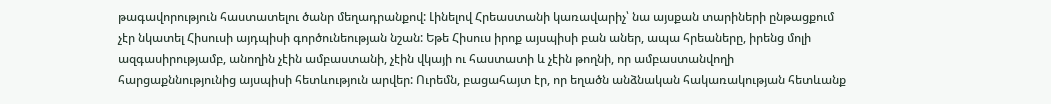թագավորություն հաստատելու ծանր մեղադրանքով: Լինելով Հրեաստանի կառավարիչ՝ նա այսքան տարիների ընթացքում չէր նկատել Հիսուսի այդպիսի գործունեության նշան: Եթե Հիսուս իրոք այսպիսի բան աներ, ապա հրեաները, իրենց մոլի ազգասիրությամբ, անողին չէին ամբաստանի, չէին վկայի ու հաստատի և չէին թողնի, որ ամբաստանվողի հարցաքննությունից այսպիսի հետևություն արվեր: Ուրեմն, բացահայտ էր, որ եղածն անձնական հակառակության հետևանք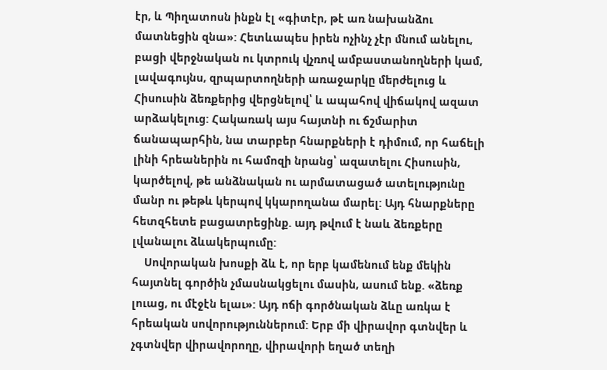էր, և Պիղատոսն ինքն էլ «գիտէր, թէ առ նախանձու մատնեցին զնա»: Հետևապես իրեն ոչինչ չէր մնում անելու, բացի վերջնական ու կտրուկ վչռով ամբաստանողների կամ, լավագույնս, զրպարտողների առաջարկը մերժելուց և Հիսուսին ձեռքերից վերցնելով՝ և ապահով վիճակով ազատ արձակելուց: Հակառակ այս հայտնի ու ճշմարիտ ճանապարհին, նա տարբեր հնարքների է դիմում, որ հաճելի լինի հրեաներին ու համոզի նրանց՝ ազատելու Հիսուսին, կարծելով, թե անձնական ու արմատացած ատելությունը մանր ու թեթև կերպով կկարողանա մարել: Այդ հնարքները հետզհետե բացատրեցինք. այդ թվում է նաև ձեռքերը լվանալու ձևակերպումը:
    Սովորական խոսքի ձև է, որ երբ կամենում ենք մեկին հայտնել գործին չմասնակցելու մասին, ասում ենք. «ձեռք լուաց, ու մէջէն ելաւ»: Այդ ոճի գործնական ձևը առկա է հրեական սովորություններում: Երբ մի վիրավոր գտնվեր և չգտնվեր վիրավորողը, վիրավորի եղած տեղի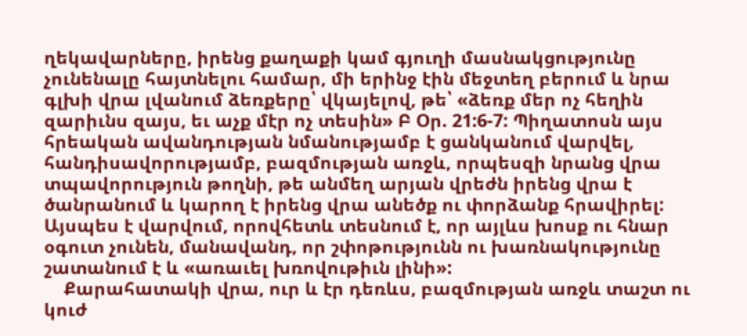ղեկավարները, իրենց քաղաքի կամ գյուղի մասնակցությունը չունենալը հայտնելու համար, մի երինջ էին մեջտեղ բերում և նրա գլխի վրա լվանում ձեռքերը՝ վկայելով, թե՝ «ձեռք մեր ոչ հեղին զարիւնս զայս, եւ աչք մէր ոչ տեսին» Բ Օր. 21:6-7: Պիղատոսն այս հրեական ավանդության նմանությամբ է ցանկանում վարվել, հանդիսավորությամբ, բազմության առջև, որպեսզի նրանց վրա տպավորություն թողնի, թե անմեղ արյան վրեժն իրենց վրա է ծանրանում և կարող է իրենց վրա անեծք ու փորձանք հրավիրել: Այսպես է վարվում, որովհետև տեսնում է, որ այլևս խոսք ու հնար օգուտ չունեն, մանավանդ, որ շփոթությունն ու խառնակությունը շատանում է և «առաւել խռովութիւն լինի»:
    Քարահատակի վրա, ուր և էր դեռևս, բազմության առջև տաշտ ու կուժ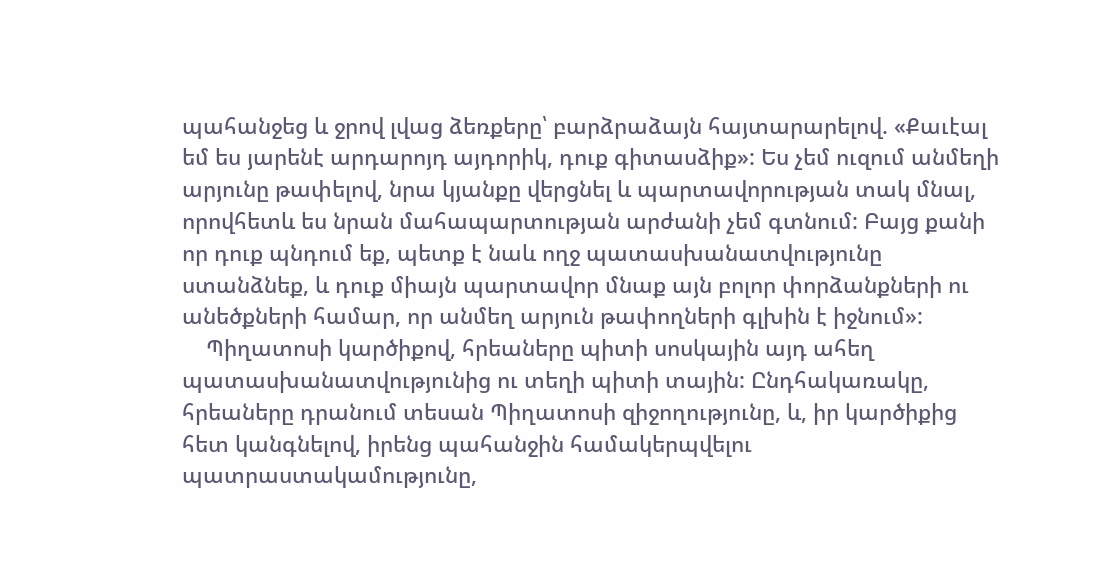պահանջեց և ջրով լվաց ձեռքերը՝ բարձրաձայն հայտարարելով. «Քաւէալ եմ ես յարենէ արդարոյդ այդորիկ, դուք գիտասձիք»: Ես չեմ ուզում անմեղի արյունը թափելով, նրա կյանքը վերցնել և պարտավորության տակ մնալ, որովհետև ես նրան մահապարտության արժանի չեմ գտնում: Բայց քանի որ դուք պնդում եք, պետք է նաև ողջ պատասխանատվությունը ստանձնեք, և դուք միայն պարտավոր մնաք այն բոլոր փորձանքների ու անեծքների համար, որ անմեղ արյուն թափողների գլխին է իջնում»:
    Պիղատոսի կարծիքով, հրեաները պիտի սոսկային այդ ահեղ պատասխանատվությունից ու տեղի պիտի տային: Ընդհակառակը, հրեաները դրանում տեսան Պիղատոսի զիջողությունը, և, իր կարծիքից հետ կանգնելով, իրենց պահանջին համակերպվելու պատրաստակամությունը,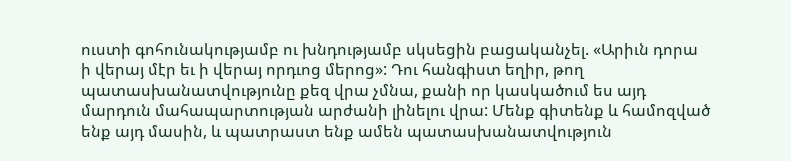ուստի գոհունակությամբ ու խնդությամբ սկսեցին բացականչել. «Արիւն դորա ի վերայ մէր եւ ի վերայ որդւոց մերոց»: Դու հանգիստ եղիր, թող պատասխանատվությունը քեզ վրա չմնա, քանի որ կասկածում ես այդ մարդուն մահապարտության արժանի լինելու վրա: Մենք գիտենք և համոզված ենք այդ մասին, և պատրաստ ենք ամեն պատասխանատվություն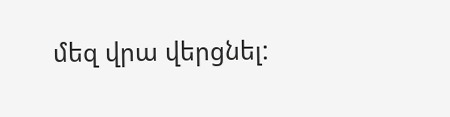մեզ վրա վերցնել: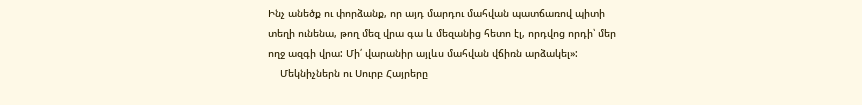Ինչ անեծք ու փորձանք, որ այդ մարդու մահվան պատճառով պիտի տեղի ունենա, թող մեզ վրա գա և մեզանից հետո էլ, որդվոց որդի՝ մեր ողջ ազգի վրա: Մի՛ վարանիր այլևս մահվան վճիռն արձակել»:
    Մեկնիչներն ու Սուրբ Հայրերը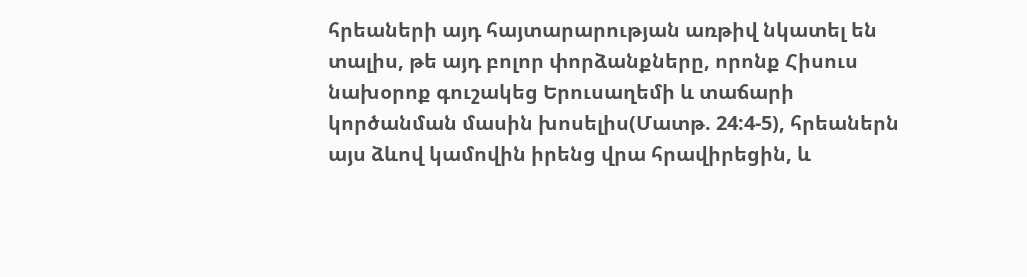հրեաների այդ հայտարարության առթիվ նկատել են տալիս, թե այդ բոլոր փորձանքները, որոնք Հիսուս նախօրոք գուշակեց Երուսաղեմի և տաճարի կործանման մասին խոսելիս(Մատթ. 24:4-5), հրեաներն այս ձևով կամովին իրենց վրա հրավիրեցին, և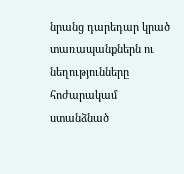նրանց դարեդար կրած տառապանքներն ու նեղությունները հոժարակամ ստանձնած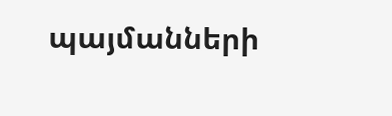պայմանների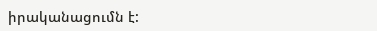իրականացումն է: